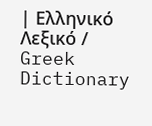| Ελληνικό Λεξικό / Greek Dictionary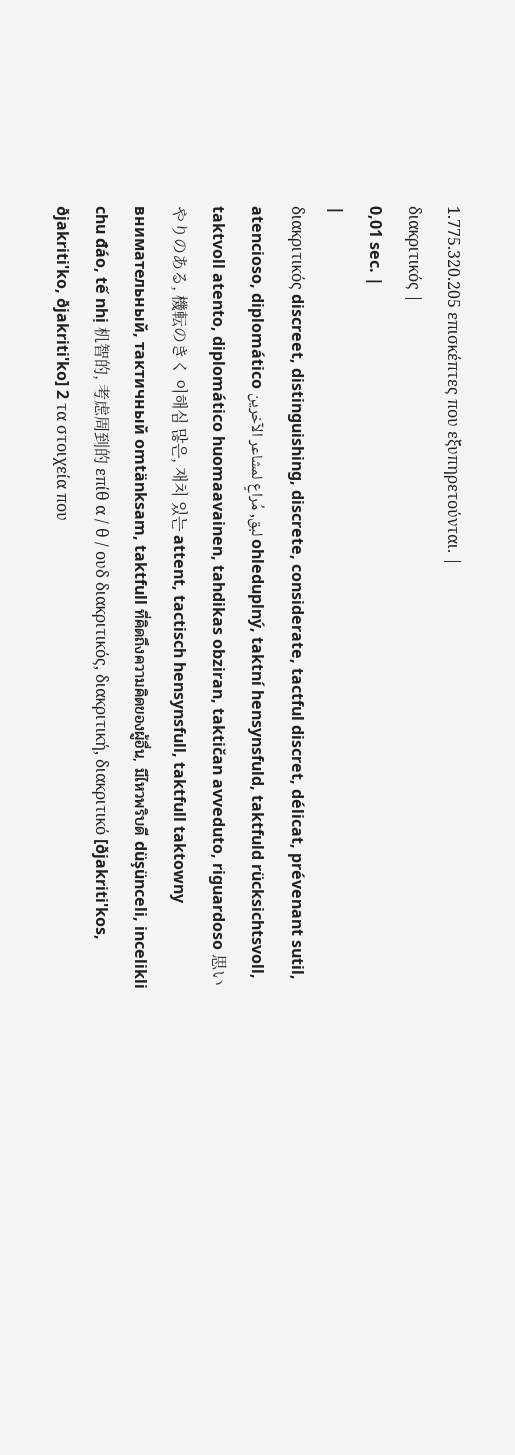1.775.320.205 επισκέπτες που εξυπηρετούνται. |
διακριτικός |
0,01 sec. |
|
διακριτικός discreet, distinguishing, discrete, considerate, tactful discret, délicat, prévenant sutil, atencioso, diplomático لبق, مُراعٍ لمشاعر الآخرين ohleduplný, taktní hensynsfuld, taktfuld rücksichtsvoll, taktvoll atento, diplomático huomaavainen, tahdikas obziran, taktičan avveduto, riguardoso 思いやりのある, 機転のきく 이해심 많은, 재치 있는 attent, tactisch hensynsfull, taktfull taktowny внимательный, тактичный omtänksam, taktfull ที่คิดถึงความคิดของผู้อื่น, มีไหวพริบดี düşünceli, incelikli chu đáo, tế nhị 机智的, 考虑周到的 επίθ α / θ / ουδ διακριτικός, διακριτική, διακριτικό [ðjakriti'kos, ðjakriti'ko, ðjakriti'ko] 2 τα στοιχεία που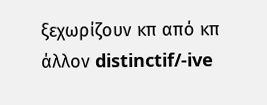ξεχωρίζουν κπ από κπ άλλον distinctif/-ive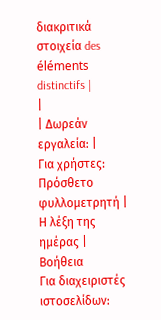διακριτικά στοιχεία des éléments distinctifs |
|
| Δωρεάν εργαλεία: |
Για χρήστες:
Πρόσθετο φυλλομετρητή |
Η λέξη της ημέρας |
Βοήθεια
Για διαχειριστές ιστοσελίδων: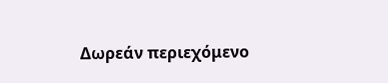Δωρεάν περιεχόμενο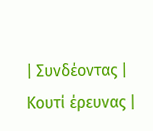| Συνδέοντας | Κουτί έρευνας |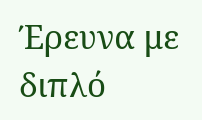Έρευνα με διπλό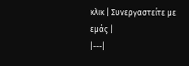κλικ | Συνεργαστείτε με εμάς |
|---|